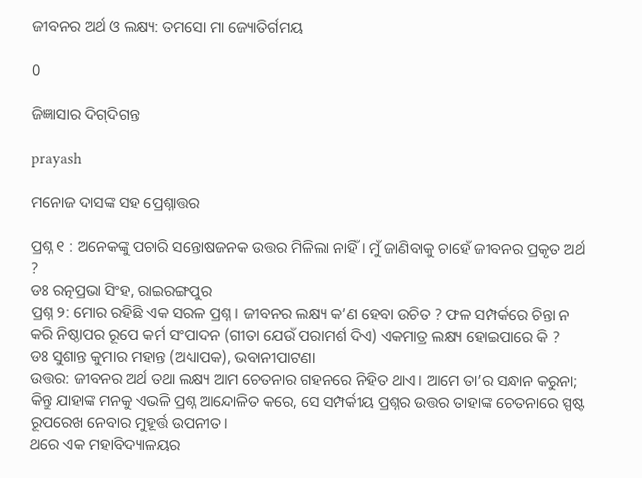ଜୀବନର ଅର୍ଥ ଓ ଲକ୍ଷ୍ୟ: ତମସୋ ମା ଜ୍ୟୋତିର୍ଗମୟ

0

ଜିଜ୍ଞାସାର ଦିଗ୍‌ଦିଗନ୍ତ

prayash

ମନୋଜ ଦାସଙ୍କ ସହ ପ୍ର‌େ‌ଶ୍ନାତ୍ତର

ପ୍ରଶ୍ନ ୧ : ଅନେକଙ୍କୁ ପଚାରି ସନ୍ତୋଷଜନକ ଉତ୍ତର ମିଳିଲା ନାହିଁ। ମୁଁ ଜାଣିବାକୁ ଚାହେଁ ଜୀବନର ପ୍ରକୃତ ଅର୍ଥ ?
ଡଃ ରତ୍ନପ୍ରଭା ସିଂହ, ରାଇରଙ୍ଗପୁର
ପ୍ରଶ୍ନ ୨: ମୋର ରହିଛି ଏକ ସରଳ ପ୍ରଶ୍ନ। ଜୀବନର ଲକ୍ଷ୍ୟ କ’ଣ ହେବା ଉଚିତ ? ଫଳ ସମ୍ପର୍କରେ ଚିନ୍ତା ନ କରି ନିଷ୍ଠାପର ରୂପେ କର୍ମ ସଂପାଦନ (ଗୀତା ଯେଉଁ ପରାମର୍ଶ ଦିଏ) ଏକମାତ୍ର ଲକ୍ଷ୍ୟ ହୋଇପାରେ କି ?
ଡଃ ସୁଶାନ୍ତ କୁମାର ମହାନ୍ତ (ଅଧ୍ୟାପକ), ଭବାନୀପାଟଣା
ଉତ୍ତର: ଜୀବନର ଅର୍ଥ ତଥା ଲକ୍ଷ୍ୟ ଆମ ଚେତନାର ଗହନରେ ନିହିତ ଥାଏ। ଆମେ ତା’ର ସନ୍ଧାନ କରୁନା; କିନ୍ତୁ ଯାହାଙ୍କ ମନକୁ ଏଭଳି ପ୍ରଶ୍ନ ଆନ୍ଦୋଳିତ କରେ, ସେ ସମ୍ପର୍କୀୟ ପ୍ରଶ୍ନର ଉତ୍ତର ତାହାଙ୍କ ଚେତନାରେ ସ୍ପଷ୍ଟ ରୂପରେଖ ନେବାର ମୁହୂର୍ତ୍ତ ଉପନୀତ।
ଥରେ ଏକ ମହାବିଦ୍ୟାଳୟର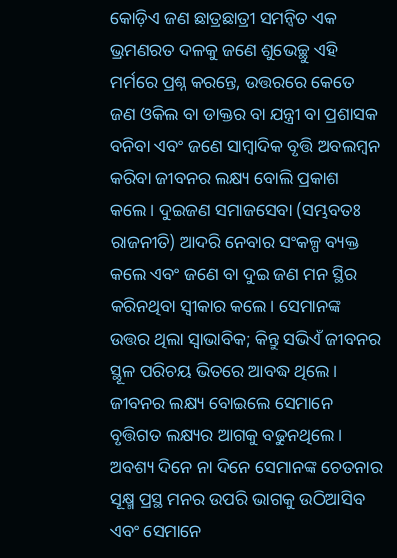କୋଡ଼ିଏ ଜଣ ଛାତ୍ରଛାତ୍ରୀ ସମନ୍ୱିତ ଏକ ଭ୍ରମଣରତ ଦଳକୁ ଜଣେ ଶୁଭେଚ୍ଛୁ ଏହି ମର୍ମରେ ପ୍ରଶ୍ନ କରନ୍ତେ, ଉତ୍ତରରେ କେତେ ଜଣ ଓକିଲ ବା ଡାକ୍ତର ବା ଯନ୍ତ୍ରୀ ବା ପ୍ରଶାସକ ବନିବା ଏବଂ ଜଣେ ସାମ୍ବାଦିକ ବୃତ୍ତି ଅବଲମ୍ବନ କରିବା ଜୀବନର ଲକ୍ଷ୍ୟ ବୋଲି ପ୍ରକାଶ କଲେ। ଦୁଇଜଣ ସମାଜସେବା (ସମ୍ଭବତଃ ରାଜନୀତି) ଆଦରି ନେବାର ସଂକଳ୍ପ ବ୍ୟକ୍ତ କଲେ ଏବଂ ଜଣେ ବା ଦୁଇ ଜଣ ମନ ସ୍ଥିର କରିନଥିବା ସ୍ୱୀକାର କଲେ। ସେମାନଙ୍କ ଉତ୍ତର ଥିଲା ସ୍ୱାଭାବିକ; କିନ୍ତୁ ସଭିଏଁ ଜୀବନର ସ୍ଥୂଳ ପରିଚୟ ଭିତରେ ଆବଦ୍ଧ ଥିଲେ। ଜୀବନର ଲକ୍ଷ୍ୟ ବୋଇଲେ ସେମାନେ ବୃତ୍ତିଗତ ଲକ୍ଷ୍ୟର ଆଗକୁ ବଢୁନଥିଲେ। ଅବଶ୍ୟ ଦିନେ ନା ଦିନେ ସେମାନଙ୍କ ଚେତନାର ସୂକ୍ଷ୍ମ ପ୍ରସ୍ଥ ମନର ଉପରି ଭାଗକୁ ଉଠିଆସିବ ଏବଂ ସେମାନେ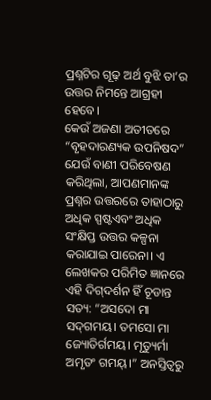ପ୍ରଶ୍ନଟିର ଗୂଢ଼ ଅର୍ଥ ବୁଝି ତା’ର ଉତ୍ତର ନିମନ୍ତେ ଆଗ୍ରହୀ ହେବେ।
କେଉଁ ଅଜଣା ଅତୀତରେ “ବୃହଦାରଣ୍ୟକ ଉପନିଷଦ” ଯେଉଁ ବାଣୀ ପରିବେଷଣ କରିଥିଲା, ଆପଣମାନଙ୍କ ପ୍ରଶ୍ନର ଉତ୍ତରରେ ତାହାଠାରୁ ଅଧିକ ସ୍ପଷ୍ଟଏବଂ ଅଧିକ ସଂକ୍ଷିପ୍ତ ଉତ୍ତର କଳ୍ପନା କରାଯାଇ ପାରେନା। ଏ ଲେଖକର ପରିମିତ ଜ୍ଞାନରେ ଏହି ଦିଗ୍‌ଦର୍ଶନ ହିଁ ଚୂଡାନ୍ତ ସତ୍ୟ: “ଅସଦୋ ମା ସଦ୍‌ଗମୟ। ତମସୋ ମା ଜ୍ୟୋତିର୍ଗମୟ। ମୃତ୍ୟୁର୍ମା ଅମୃତଂ ଗମୟ୍।” ଅନସ୍ତିତ୍ବରୁ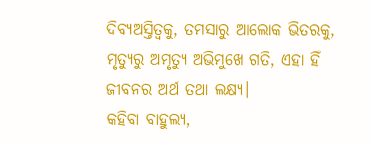ଦିବ୍ୟଅସ୍ତିତ୍ବକୁ, ତମସାରୁ ଆଲୋକ ଭିତରକୁ, ମୃତ୍ୟୁରୁ ଅମୃତ୍ୟୁ ଅଭିମୁଖେ ଗତି, ଏହା ହିଁ ଜୀବନର ଅର୍ଥ ତଥା ଲକ୍ଷ୍ୟ।
କହିବା ବାହୁଲ୍ୟ,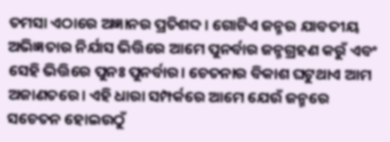ତମସା ଏଠାରେ ଅଜ୍ଞାନର ପ୍ରତିଶବ୍ଦ। ଗୋଟିଏ ଜନ୍ମର ଯାବତୀୟ ଅଭିଜ୍ଞତାର ନିର୍ଯାସ ଭିତ୍ତିରେ ଆମେ ପୁନର୍ବାର ଜନ୍ମଗ୍ରହଣ କରୁଁ ଏବଂ ସେହି ଭିତ୍ତିରେ ପୁନଃ ପୁନର୍ବାର। ଚେତନାର ବିକାଶ ଘଟୁଥାଏ ଆମ ଅଜାଣତରେ। ଏହି ଧାରା ସମ୍ପର୍କରେ ଆମେ ଯେଉଁ ଜନ୍ମରେ ସଚେତନ ହୋଇଉଠୁଁ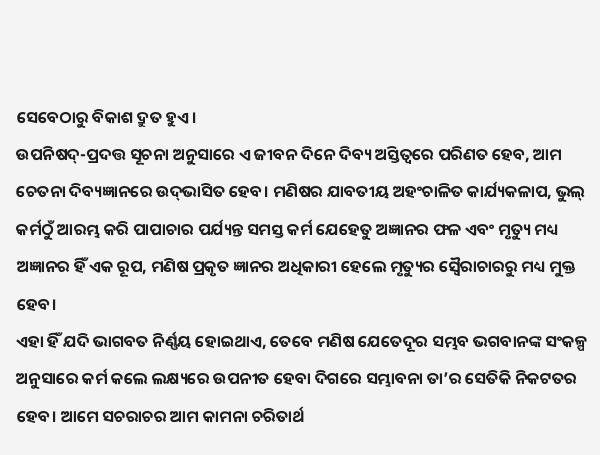ସେବେଠାରୁ ବିକାଶ ଦ୍ରୁତ ହୁଏ।
ଉପନିଷଦ୍‌-ପ୍ରଦତ୍ତ ସୂଚନା ଅନୁସାରେ ଏ ଜୀବନ ଦିନେ ଦିବ୍ୟ ଅସ୍ତିତ୍ବରେ ପରିଣତ ହେବ, ଆମ ଚେତନା ଦିବ୍ୟଜ୍ଞାନରେ ଉଦ୍‌ଭାସିତ ହେବ। ମଣିଷର ଯାବତୀୟ ଅହଂଚାଳିତ କାର୍ଯ୍ୟକଳାପ, ଭୁଲ୍ କର୍ମଠୁଁ ଆରମ୍ଭ କରି ପାପାଚାର ପର୍ଯ୍ୟନ୍ତ ସମସ୍ତ କର୍ମ ଯେହେତୁ ଅଜ୍ଞାନର ଫଳ ଏବଂ ମୃତ୍ୟୁ ମଧ୍ୟ ଅଜ୍ଞାନର ହିଁ ଏକ ରୂପ, ମଣିଷ ପ୍ରକୃତ ଜ୍ଞାନର ଅଧିକାରୀ ହେଲେ ମୃତ୍ୟୁର ସ୍ୱୈରାଚାରରୁ ମଧ୍ୟ ମୁକ୍ତ ହେବ।
ଏହା ହିଁ ଯଦି ଭାଗବତ ନିର୍ଣ୍ଣୟ ହୋଇଥାଏ, ତେବେ ମଣିଷ ଯେତେଦୂର ସମ୍ଭବ ଭଗବାନଙ୍କ ସଂକଳ୍ପ ଅନୁସାରେ କର୍ମ କଲେ ଲକ୍ଷ୍ୟରେ ଉପନୀତ ହେବା ଦିଗରେ ସମ୍ଭାବନା ତା’ର ସେତିକି ନିକଟତର ହେବ। ଆମେ ସଚରାଚର ଆମ କାମନା ଚରିତାର୍ଥ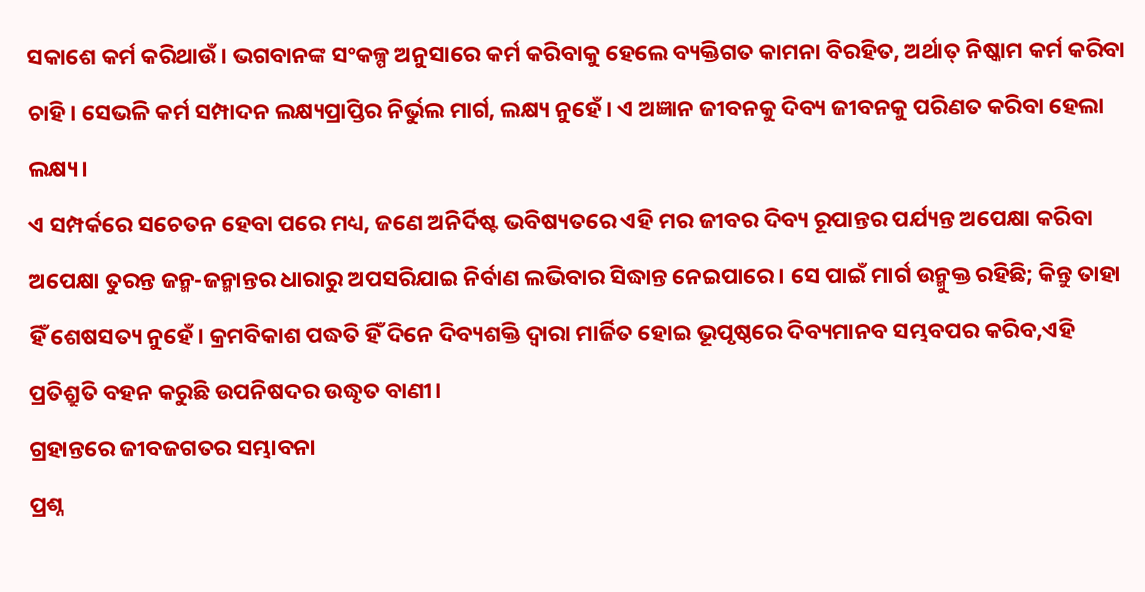ସକାଶେ କର୍ମ କରିଥାଉଁ। ଭଗବାନଙ୍କ ସଂକଳ୍ପ ଅନୁସାରେ କର୍ମ କରିବାକୁ ହେଲେ ବ୍ୟକ୍ତିଗତ କାମନା ବିରହିତ, ଅର୍ଥାତ୍ ନିଷ୍କାମ କର୍ମ କରିବା ଚାହି। ସେଭଳି କର୍ମ ସମ୍ପାଦନ ଲକ୍ଷ୍ୟପ୍ରାପ୍ତିର ନିର୍ଭୁଲ ମାର୍ଗ, ଲକ୍ଷ୍ୟ ନୁହେଁ । ଏ ଅଜ୍ଞାନ ଜୀବନକୁ ଦିବ୍ୟ ଜୀବନକୁ ପରିଣତ କରିବା ହେଲା ଲକ୍ଷ୍ୟ।
ଏ ସମ୍ପର୍କରେ ସଚେତନ ହେବା ପରେ ମଧ୍ୟ, ଜଣେ ଅନିର୍ଦିଷ୍ଟ ଭବିଷ୍ୟତରେ ଏହି ମର ଜୀବର ଦିବ୍ୟ ରୂପାନ୍ତର ପର୍ଯ୍ୟନ୍ତ ଅପେକ୍ଷା କରିବା ଅପେକ୍ଷା ତୁରନ୍ତ ଜନ୍ମ-ଜନ୍ମାନ୍ତର ଧାରାରୁ ଅପସରିଯାଇ ନିର୍ବାଣ ଲଭିବାର ସିଦ୍ଧାନ୍ତ ନେଇପାରେ। ସେ ପାଇଁ ମାର୍ଗ ଉନ୍ମୁକ୍ତ ରହିଛି; କିନ୍ତୁ ତାହା ହିଁ ଶେଷସତ୍ୟ ନୁହେଁ। କ୍ରମବିକାଶ ପଦ୍ଧତି ହିଁ ଦିନେ ଦିବ୍ୟଶକ୍ତି ଦ୍ୱାରା ମାର୍ଜିତ ହୋଇ ଭୂପୃଷ୍ଠରେ ଦିବ୍ୟମାନବ ସମ୍ଭବପର କରିବ,ଏହି ପ୍ରତିଶ୍ରୁତି ବହନ କରୁଛି ଉପନିଷଦର ଉଦ୍ଧୃତ ବାଣୀ।
ଗ୍ରହାନ୍ତରେ ଜୀବଜଗତର ସମ୍ଭାବନା
ପ୍ରଶ୍ନ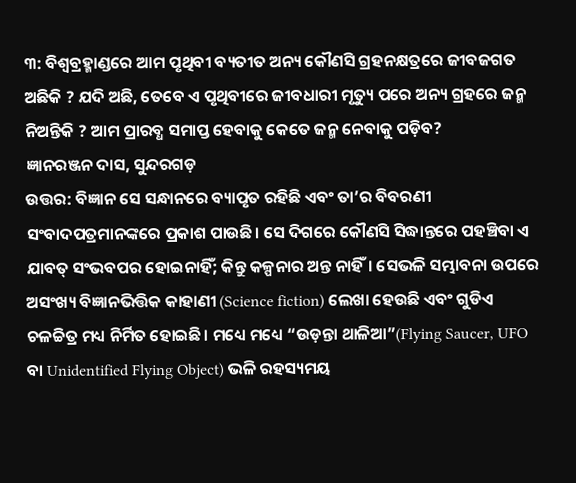୩: ବିଶ୍ୱବ୍ରହ୍ମାଣ୍ଡରେ ଆମ ପୃଥିବୀ ବ୍ୟତୀତ ଅନ୍ୟ କୌଣସି ଗ୍ରହନକ୍ଷତ୍ରରେ ଜୀବଜଗତ ଅଛିକି ? ଯଦି ଅଛି, ତେବେ ଏ ପୃଥିବୀରେ ଜୀବଧାରୀ ମୃତ୍ୟୁ ପରେ ଅନ୍ୟ ଗ୍ରହରେ ଜନ୍ମ ନିଅନ୍ତିକି ? ଆମ ପ୍ରାରବ୍ଧ ସମାପ୍ତ ହେବାକୁ କେତେ ଜନ୍ମ ନେବାକୁ ପଡ଼ିବ?
ଜ୍ଞାନରଞ୍ଜନ ଦାସ, ସୁନ୍ଦରଗଡ଼
ଉତ୍ତର: ବିଜ୍ଞାନ ସେ ସନ୍ଧାନରେ ବ୍ୟାପୃତ ରହିଛି ଏବଂ ତା’ର ବିବରଣୀ ସଂବାଦପତ୍ରମାନଙ୍କରେ ପ୍ରକାଶ ପାଉଛି। ସେ ଦିଗରେ କୌଣସି ସିଦ୍ଧାନ୍ତରେ ପହଞ୍ଚିବା ଏ ଯାବତ୍ ସଂଭବପର ହୋଇନାହିଁ; କିନ୍ତୁ କଳ୍ପନାର ଅନ୍ତ ନାହିଁ। ସେଭଳି ସମ୍ଭାବନା ଉପରେ ଅସଂଖ୍ୟ ବିଜ୍ଞାନଭିତ୍ତିକ କାହାଣୀ (Science fiction) ଲେଖା ହେଉଛି ଏବଂ ଗୁଡିଏ ଚଳଚ୍ଚିତ୍ର ମଧ୍ୟ ନିର୍ମିତ ହୋଇଛି। ମଧ୍ୟେ ମଧ୍ୟେ “ଉଡ଼ନ୍ତା ଥାଳିଆ”(Flying Saucer, UFO ବା Unidentified Flying Object) ଭଳି ରହସ୍ୟମୟ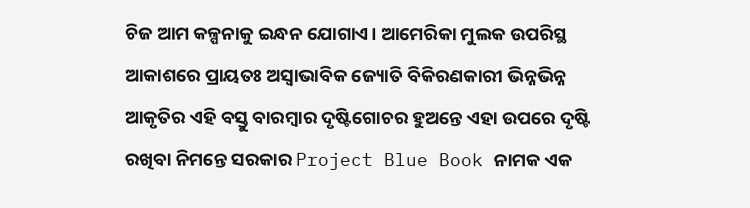ଚିଜ ଆମ କଳ୍ପନାକୁ ଇନ୍ଧନ ଯୋଗାଏ। ଆମେରିକା ମୁଲକ ଉପରିସ୍ଥ ଆକାଶରେ ପ୍ରାୟତଃ ଅସ୍ୱାଭାବିକ ଜ୍ୟୋତି ବିକିରଣକାରୀ ଭିନ୍ନଭିନ୍ନ ଆକୃତିର ଏହି ବସ୍ତୁ ବାରମ୍ବାର ଦୃଷ୍ଟିଗୋଚର ହୁଅନ୍ତେ ଏହା ଉପରେ ଦୃଷ୍ଟି ରଖିବା ନିମନ୍ତେ ସରକାର Project Blue Book ନାମକ ଏକ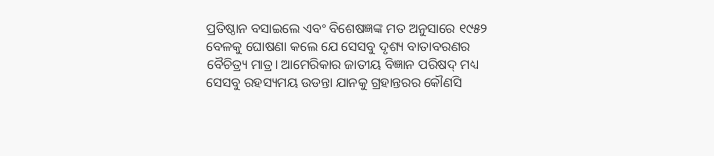ପ୍ରତିଷ୍ଠାନ ବସାଇଲେ ଏବଂ ବିଶେଷଜ୍ଞଙ୍କ ମତ ଅନୁସାରେ ୧୯୫୨ ବେଳକୁ ଘୋଷଣା କଲେ ଯେ ସେସବୁ ଦୃଶ୍ୟ ବାତାବରଣର ବୈଚିତ୍ର୍ୟ ମାତ୍ର। ଆମେରିକାର ଜାତୀୟ ବିଜ୍ଞାନ ପରିଷଦ୍ ମଧ୍ୟ ସେସବୁ ରହସ୍ୟମୟ ଉଡନ୍ତା ଯାନକୁ ଗ୍ରହାନ୍ତରର କୌଣସି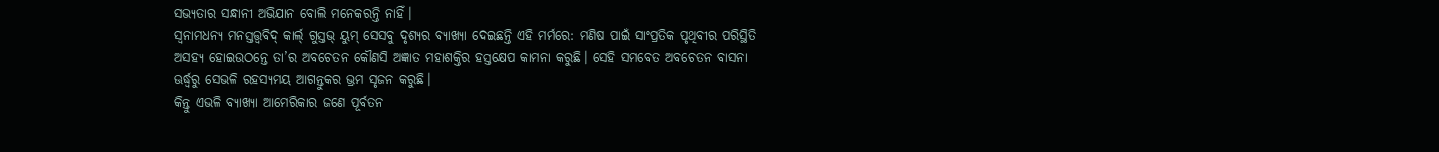ସଭ୍ୟତାର ସନ୍ଧାନୀ ଅଭିଯାନ ବୋଲି ମନେକରନ୍ତି ନାହିଁ।
ସ୍ୱନାମଧନ୍ୟ ମନସ୍ତତ୍ତ୍ୱବିଦ୍ କାର୍ଲ୍ ଗୁସ୍ତଭ୍ ୟୁମ୍‌ ସେସବୁ ଦୃଶ୍ୟର ବ୍ୟାଖ୍ୟା ଦେଇଛନ୍ତି ଏହି ମର୍ମରେ: ମଣିଷ ପାଇଁ ସାଂପ୍ରତିକ ପୃଥିବୀର ପରିସ୍ଥିତି ଅସହ୍ୟ ହୋଇଉଠନ୍ତେ ତା’ର ଅବଚେତନ କୌଣସି ଅଜ୍ଞାତ ମହାଶକ୍ତିର ହସ୍ତକ୍ଷେପ କାମନା କରୁଛି। ସେହି ସମବେତ ଅବଚେତନ ବାସନା ଊର୍ଦ୍ଧ୍ୱରୁ ସେଭଳି ରହସ୍ୟମୟ ଆଗନ୍ତୁକର ଭ୍ରମ ସୃଜନ କରୁଛି।
କିନ୍ତୁ ଏଭଳି ବ୍ୟାଖ୍ୟା ଆମେରିକାର ଜଣେ ପୂର୍ବତନ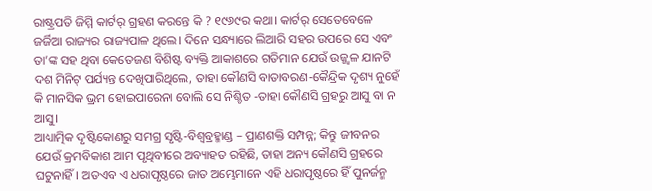ରାଷ୍ଟ୍ରପତି ଜିମ୍ମି କାର୍ଟର୍ ଗ୍ରହଣ କରନ୍ତେ କି ? ୧୯୬୯ର କଥା। କାର୍ଟର୍ ସେତେବେଳେ ଜର୍ଜିଆ ରାଜ୍ୟର ରାଜ୍ୟପାଳ ଥିଲେ। ଦିନେ ସନ୍ଧ୍ୟାରେ ଲିଆରି ସହର ଉପରେ ସେ ଏବଂ ତା’ଙ୍କ ସହ ଥିବା କେତେଜଣ ବିଶିଷ୍ଟ ବ୍ୟକ୍ତି ଆକାଶରେ ଗତିମାନ ଯେଉଁ ଉଜ୍ଜ୍ୱଳ ଯାନଟି ଦଶ ମିନିଟ୍ ପର୍ଯ୍ୟନ୍ତ ଦେଖିପାରିଥିଲେ, ତାହା କୌଣସି ବାତାବରଣ-କୈନ୍ଦ୍ରିକ ଦୃଶ୍ୟ ନୁହେଁ କି ମାନସିକ ଭ୍ରମ ହୋଇପାରେନା ବୋଲି ସେ ନିଶ୍ଚିତ -ତାହା କୌଣସି ଗ୍ରହରୁ ଆସୁ ବା ନ ଆସୁ।
ଆଧ୍ୟାତ୍ମିକ ଦୃଷ୍ଟିକୋଣରୁ ସମଗ୍ର ସୃଷ୍ଟି-ବିଶ୍ୱବ୍ରହ୍ମାଣ୍ଡ – ପ୍ରାଣଶକ୍ତି ସମ୍ପନ୍ନ; କିନ୍ତୁ ଜୀବନର ଯେଉଁ କ୍ରମବିକାଶ ଆମ ପୃଥିବୀରେ ଅବ୍ୟାହତ ରହିଛି, ତାହା ଅନ୍ୟ କୌଣସି ଗ୍ରହରେ ଘଟୁନାହିଁ। ଅତଏବ ଏ ଧରାପୃଷ୍ଠରେ ଜାତ ଅମ୍ଭେମାନେ ଏହି ଧରାପୃଷ୍ଠରେ ହିଁ ପୁନର୍ଜନ୍ମ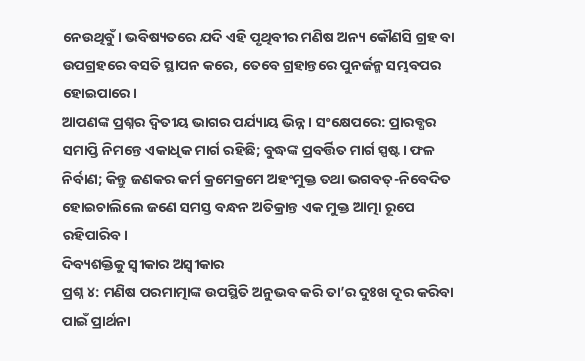ନେଉଥିବୁଁ। ଭବିଷ୍ୟତରେ ଯଦି ଏହି ପୃଥିବୀର ମଣିଷ ଅନ୍ୟ କୌଣସି ଗ୍ରହ ବା ଉପଗ୍ରହରେ ବସତି ସ୍ଥାପନ କରେ, ତେବେ ଗ୍ରହାନ୍ତରେ ପୁନର୍ଜନ୍ମ ସମ୍ଭବପର ହୋଇପାରେ।
ଆପଣଙ୍କ ପ୍ରଶ୍ନର ଦ୍ୱିତୀୟ ଭାଗର ପର୍ଯ୍ୟାୟ ଭିନ୍ନ। ସଂକ୍ଷେପରେ: ପ୍ରାରବ୍ଧର ସମାପ୍ତି ନିମନ୍ତେ ଏକାଧିକ ମାର୍ଗ ରହିଛି; ବୁଦ୍ଧଙ୍କ ପ୍ରବର୍ତ୍ତିତ ମାର୍ଗ ସ୍ପଷ୍ଟ। ଫଳ ନିର୍ବାଣ; କିନ୍ତୁ ଜଣକର କର୍ମ କ୍ରମେକ୍ରମେ ଅହଂମୁକ୍ତ ତଥା ଭଗବତ୍-ନିବେଦିତ ହୋଇଚାଲିଲେ ଜଣେ ସମସ୍ତ ବନ୍ଧନ ଅତିକ୍ରାନ୍ତ ଏକ ମୁକ୍ତ ଆତ୍ମା ରୂପେ ରହିପାରିବ।
ଦିବ୍ୟଶକ୍ତିକୁ ସ୍ୱୀକାର ଅସ୍ୱୀକାର
ପ୍ରଶ୍ନ ୪: ମଣିଷ ପରମାତ୍ମାଙ୍କ ଉପସ୍ଥିତି ଅନୁଭବ କରି ତା’ର ଦୁଃଖ ଦୂର କରିବା ପାଇଁ ପ୍ରାର୍ଥନା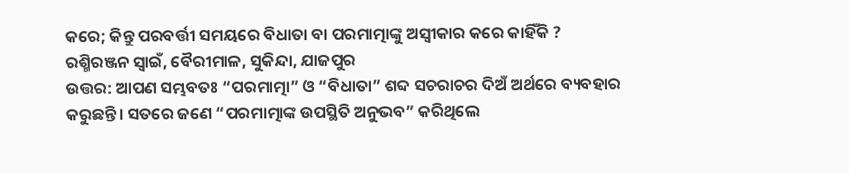କରେ; କିନ୍ତୁ ପରବର୍ତ୍ତୀ ସମୟରେ ବିଧାତା ବା ପରମାତ୍ମାଙ୍କୁ ଅସ୍ୱୀକାର କରେ କାହିଁକି ?
ରଶ୍ମିରଞ୍ଜନ ସ୍ୱାଇଁ, ବୈରୀମାଳ, ସୁକିନ୍ଦା, ଯାଜପୁର
ଉତ୍ତର: ଆପଣ ସମ୍ଭବତଃ “ପରମାତ୍ମା” ଓ “ବିଧାତା” ଶବ୍ଦ ସଚରାଚର ଦିଅଁ ଅର୍ଥରେ ବ୍ୟବହାର କରୁଛନ୍ତି। ସତରେ ଜଣେ “ପରମାତ୍ମାଙ୍କ ଉପସ୍ଥିତି ଅନୁଭବ” କରିଥିଲେ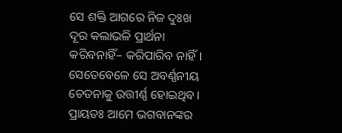ସେ ଶକ୍ତି ଆଗରେ ନିଜ ଦୁଃଖ ଦୂର କଲାଭଳି ପ୍ରାର୍ଥନା କରିବନାହିଁ– କରିପାରିବ ନାହିଁ। ସେତେବେଳେ ସେ ଅବର୍ଣ୍ଣନୀୟ ଚେତନାକୁ ଉତ୍ତୀର୍ଣ୍ଣ ହୋଇଥିବ।
ପ୍ରାୟତଃ ଆମେ ଭଗବାନଙ୍କର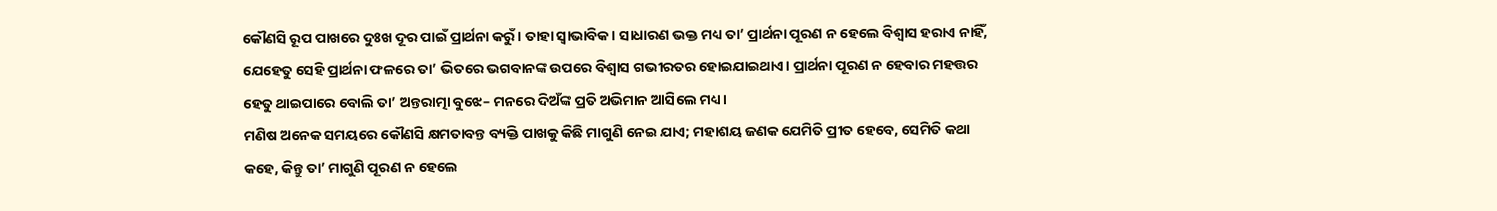କୌଣସି ରୂପ ପାଖରେ ଦୁଃଖ ଦୂର ପାଇଁ ପ୍ରାର୍ଥନା କରୁଁ। ତାହା ସ୍ୱାଭାବିକ। ସାଧାରଣ ଭକ୍ତ ମଧ୍ୟ ତା’ ପ୍ରାର୍ଥନା ପୂରଣ ନ ହେଲେ ବିଶ୍ୱାସ ହରାଏ ନାହିଁ, ଯେହେତୁ ସେହି ପ୍ରାର୍ଥନା ଫଳରେ ତା’ ଭିତରେ ଭଗବାନଙ୍କ ଉପରେ ବିଶ୍ୱାସ ଗଭୀରତର ହୋଇଯାଇଥାଏ। ପ୍ରାର୍ଥନା ପୂରଣ ନ ହେବାର ମହତ୍ତର ହେତୁ ଥାଇପାରେ ବୋଲି ତା’ ଅନ୍ତରାତ୍ମା ବୁଝେ– ମନରେ ଦିଅଁଙ୍କ ପ୍ରତି ଅଭିମାନ ଆସିଲେ ମଧ୍ୟ।
ମଣିଷ ଅନେକ ସମୟରେ କୌଣସି କ୍ଷମତାବନ୍ତ ବ୍ୟକ୍ତି ପାଖକୁ କିଛି ମାଗୁଣି ନେଇ ଯାଏ; ମହାଶୟ ଜଣକ ଯେମିତି ପ୍ରୀତ ହେବେ, ସେମିତି କଥା କହେ, କିନ୍ତୁ ତା’ ମାଗୁଣି ପୂରଣ ନ ହେଲେ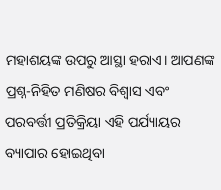ମହାଶୟଙ୍କ ଉପରୁ ଆସ୍ଥା ହରାଏ। ଆପଣଙ୍କ ପ୍ରଶ୍ନ-ନିହିତ ମଣିଷର ବିଶ୍ୱାସ ଏବଂ ପରବର୍ତ୍ତୀ ପ୍ରତିକ୍ରିୟା ଏହି ପର୍ଯ୍ୟାୟର ବ୍ୟାପାର ହୋଇଥିବା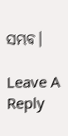ସମ୍ଭବ।

Leave A Reply